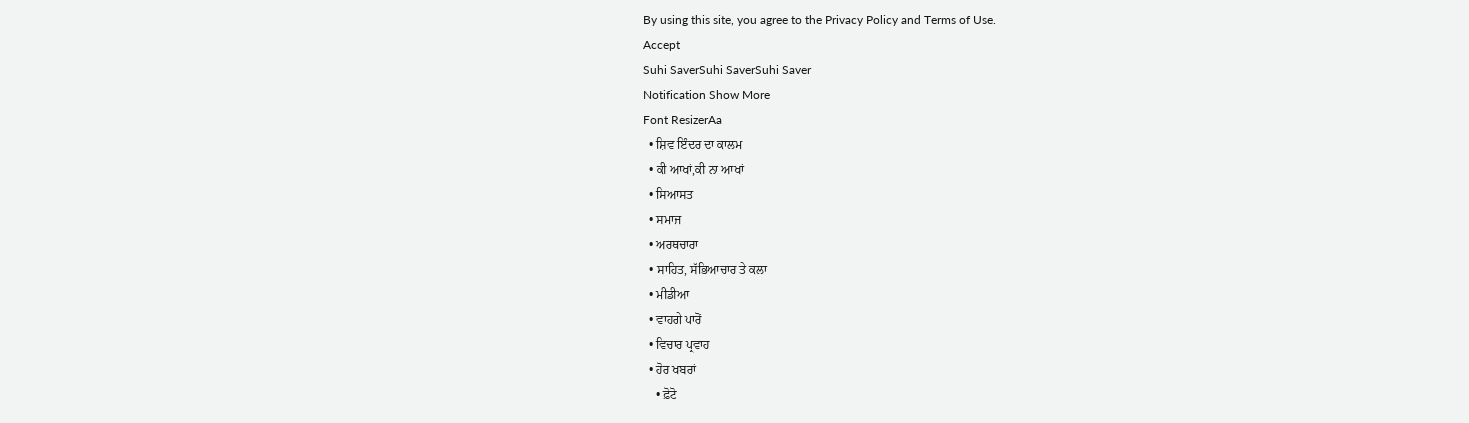By using this site, you agree to the Privacy Policy and Terms of Use.
Accept
Suhi SaverSuhi SaverSuhi Saver
Notification Show More
Font ResizerAa
  • ਸ਼ਿਵ ਇੰਦਰ ਦਾ ਕਾਲਮ
  • ਕੀ ਆਖਾਂ,ਕੀ ਨਾ ਆਖਾਂ
  • ਸਿਆਸਤ
  • ਸਮਾਜ
  • ਅਰਥਚਾਰਾ
  • ਸਾਹਿਤ, ਸੱਭਿਆਚਾਰ ਤੇ ਕਲਾ
  • ਮੀਡੀਆ
  • ਵਾਹਗੇ ਪਾਰੋਂ
  • ਵਿਚਾਰ ਪ੍ਰਵਾਹ
  • ਹੋਰ ਖਬਰਾਂ
    • ਫ਼ੋਟੋ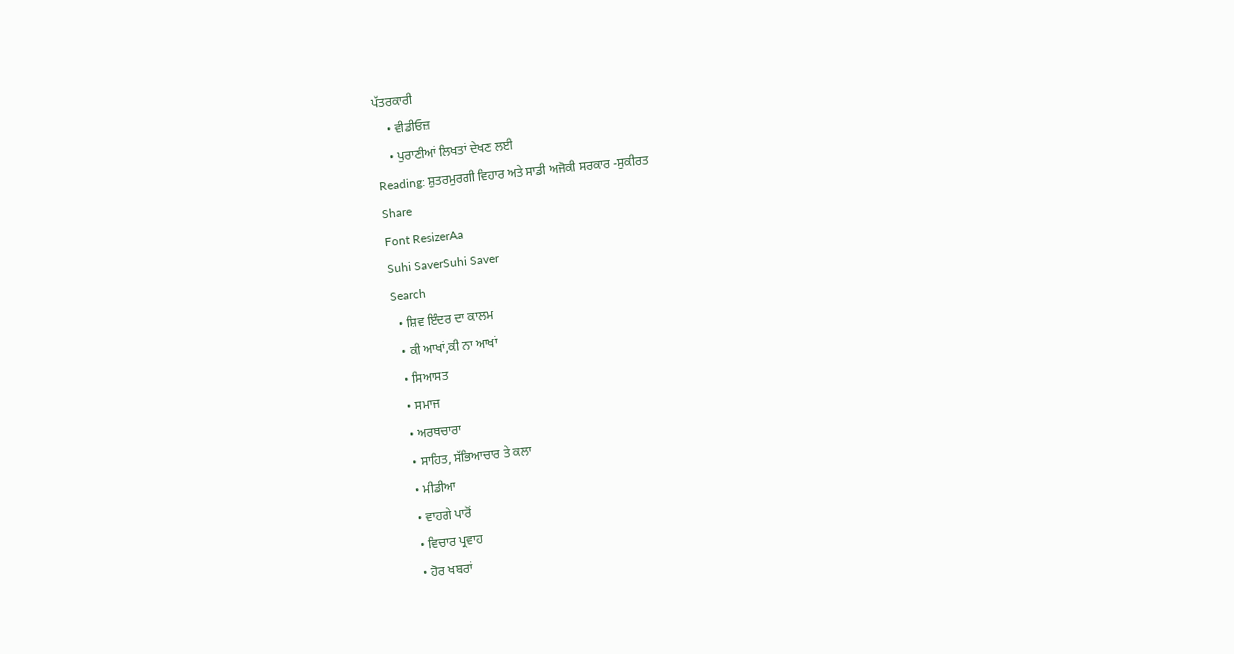ਪੱਤਰਕਾਰੀ
    • ਵੀਡੀਓਜ਼
    • ਪੁਰਾਣੀਆਂ ਲਿਖਤਾਂ ਦੇਖਣ ਲਈ
Reading: ਸ਼ੁਤਰਮੁਰਗੀ ਵਿਹਾਰ ਅਤੇ ਸਾਡੀ ਅਜੋਕੀ ਸਰਕਾਰ -ਸੁਕੀਰਤ
Share
Font ResizerAa
Suhi SaverSuhi Saver
Search
  • ਸ਼ਿਵ ਇੰਦਰ ਦਾ ਕਾਲਮ
  • ਕੀ ਆਖਾਂ,ਕੀ ਨਾ ਆਖਾਂ
  • ਸਿਆਸਤ
  • ਸਮਾਜ
  • ਅਰਥਚਾਰਾ
  • ਸਾਹਿਤ, ਸੱਭਿਆਚਾਰ ਤੇ ਕਲਾ
  • ਮੀਡੀਆ
  • ਵਾਹਗੇ ਪਾਰੋਂ
  • ਵਿਚਾਰ ਪ੍ਰਵਾਹ
  • ਹੋਰ ਖਬਰਾਂ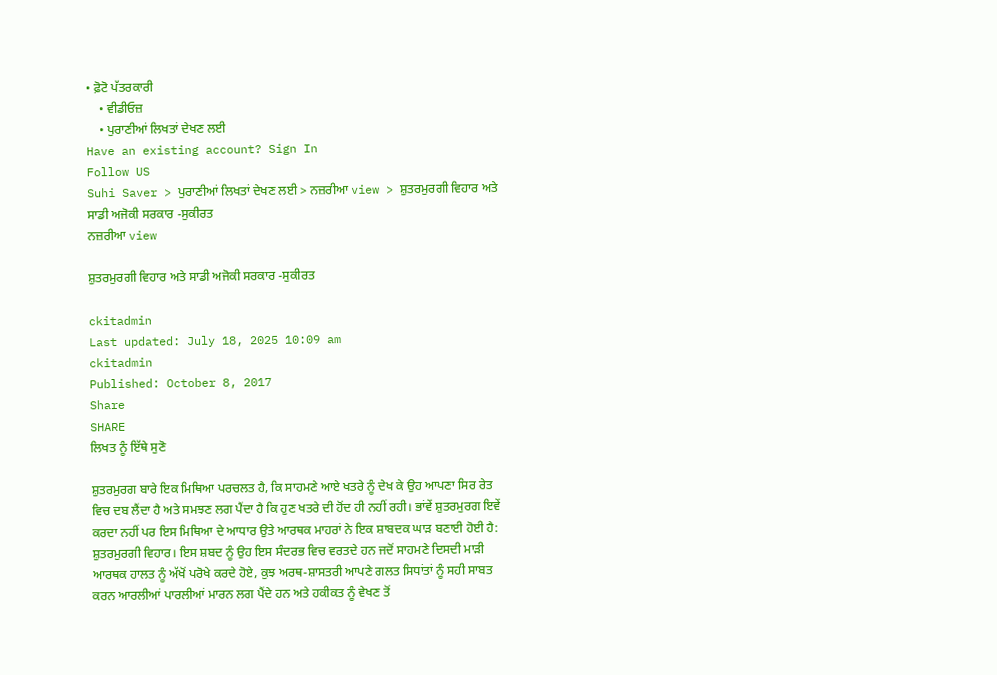• ਫ਼ੋਟੋ ਪੱਤਰਕਾਰੀ
    • ਵੀਡੀਓਜ਼
    • ਪੁਰਾਣੀਆਂ ਲਿਖਤਾਂ ਦੇਖਣ ਲਈ
Have an existing account? Sign In
Follow US
Suhi Saver > ਪੁਰਾਣੀਆਂ ਲਿਖਤਾਂ ਦੇਖਣ ਲਈ > ਨਜ਼ਰੀਆ view > ਸ਼ੁਤਰਮੁਰਗੀ ਵਿਹਾਰ ਅਤੇ ਸਾਡੀ ਅਜੋਕੀ ਸਰਕਾਰ -ਸੁਕੀਰਤ
ਨਜ਼ਰੀਆ view

ਸ਼ੁਤਰਮੁਰਗੀ ਵਿਹਾਰ ਅਤੇ ਸਾਡੀ ਅਜੋਕੀ ਸਰਕਾਰ -ਸੁਕੀਰਤ

ckitadmin
Last updated: July 18, 2025 10:09 am
ckitadmin
Published: October 8, 2017
Share
SHARE
ਲਿਖਤ ਨੂੰ ਇੱਥੇ ਸੁਣੋ

ਸ਼ੁਤਰਮੁਰਗ ਬਾਰੇ ਇਕ ਮਿਥਿਆ ਪਰਚਲਤ ਹੈ, ਕਿ ਸਾਹਮਣੇ ਆਏ ਖਤਰੇ ਨੂੰ ਦੇਖ ਕੇ ਉਹ ਆਪਣਾ ਸਿਰ ਰੇਤ ਵਿਚ ਦਬ ਲੈਂਦਾ ਹੈ ਅਤੇ ਸਮਝਣ ਲਗ ਪੈਂਦਾ ਹੈ ਕਿ ਹੁਣ ਖਤਰੇ ਦੀ ਹੋਂਦ ਹੀ ਨਹੀਂ ਰਹੀ। ਭਾਂਵੇਂ ਸ਼ੁਤਰਮੁਰਗ ਇਵੇਂ ਕਰਦਾ ਨਹੀਂ ਪਰ ਇਸ ਮਿਥਿਆ ਦੇ ਆਧਾਰ ਉਤੇ ਆਰਥਕ ਮਾਹਰਾਂ ਨੇ ਇਕ ਸ਼ਾਬਦਕ ਘਾੜ ਬਣਾਈ ਹੋਈ ਹੈ: ਸ਼ੁਤਰਮੁਰਗੀ ਵਿਹਾਰ। ਇਸ ਸ਼ਬਦ ਨੂੰ ਉਹ ਇਸ ਸੰਦਰਭ ਵਿਚ ਵਰਤਦੇ ਹਨ ਜਦੋਂ ਸਾਹਮਣੇ ਦਿਸਦੀ ਮਾੜੀ ਆਰਥਕ ਹਾਲਤ ਨੂੰ ਅੱਖੋਂ ਪਰੋਖੇ ਕਰਦੇ ਹੋਏ, ਕੁਝ ਅਰਥ-ਸ਼ਾਸਤਰੀ ਆਪਣੇ ਗਲਤ ਸਿਧਾਂਤਾਂ ਨੂੰ ਸਹੀ ਸਾਬਤ ਕਰਨ ਆਰਲੀਆਂ ਪਾਰਲੀਆਂ ਮਾਰਨ ਲਗ ਪੈਂਦੇ ਹਨ ਅਤੇ ਹਕੀਕਤ ਨੂੰ ਵੇਖਣ ਤੋਂ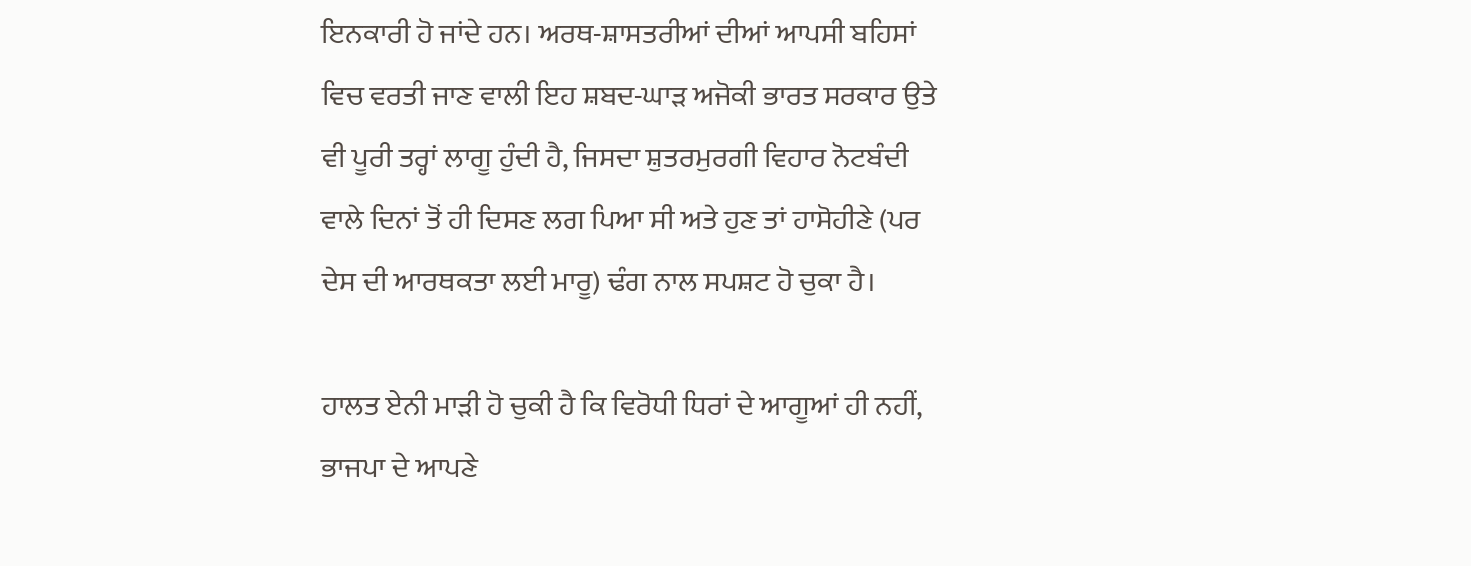ਇਨਕਾਰੀ ਹੋ ਜਾਂਦੇ ਹਨ। ਅਰਥ-ਸ਼ਾਸਤਰੀਆਂ ਦੀਆਂ ਆਪਸੀ ਬਹਿਸਾਂ ਵਿਚ ਵਰਤੀ ਜਾਣ ਵਾਲੀ ਇਹ ਸ਼ਬਦ-ਘਾੜ ਅਜੋਕੀ ਭਾਰਤ ਸਰਕਾਰ ਉਤੇ ਵੀ ਪੂਰੀ ਤਰ੍ਹਾਂ ਲਾਗੂ ਹੁੰਦੀ ਹੈ, ਜਿਸਦਾ ਸ਼ੁਤਰਮੁਰਗੀ ਵਿਹਾਰ ਨੋਟਬੰਦੀ ਵਾਲੇ ਦਿਨਾਂ ਤੋਂ ਹੀ ਦਿਸਣ ਲਗ ਪਿਆ ਸੀ ਅਤੇ ਹੁਣ ਤਾਂ ਹਾਸੋਹੀਣੇ (ਪਰ ਦੇਸ ਦੀ ਆਰਥਕਤਾ ਲਈ ਮਾਰੂ) ਢੰਗ ਨਾਲ ਸਪਸ਼ਟ ਹੋ ਚੁਕਾ ਹੈ।

ਹਾਲਤ ਏਨੀ ਮਾੜੀ ਹੋ ਚੁਕੀ ਹੈ ਕਿ ਵਿਰੋਧੀ ਧਿਰਾਂ ਦੇ ਆਗੂਆਂ ਹੀ ਨਹੀਂ, ਭਾਜਪਾ ਦੇ ਆਪਣੇ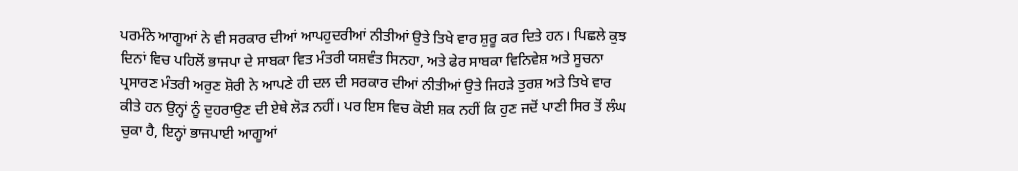ਪਰਮੰਨੇ ਆਗੂਆਂ ਨੇ ਵੀ ਸਰਕਾਰ ਦੀਆਂ ਆਪਹੁਦਰੀਆਂ ਨੀਤੀਆਂ ਉਤੇ ਤਿਖੇ ਵਾਰ ਸ਼ੁਰੂ ਕਰ ਦਿਤੇ ਹਨ। ਪਿਛਲੇ ਕੁਝ ਦਿਨਾਂ ਵਿਚ ਪਹਿਲੋਂ ਭਾਜਪਾ ਦੇ ਸਾਬਕਾ ਵਿਤ ਮੰਤਰੀ ਯਸ਼ਵੰਤ ਸਿਨਹਾ, ਅਤੇ ਫੇਰ ਸਾਬਕਾ ਵਿਨਿਵੇਸ਼ ਅਤੇ ਸੂਚਨਾ ਪ੍ਰਸਾਰਣ ਮੰਤਰੀ ਅਰੁਣ ਸ਼ੋਰੀ ਨੇ ਆਪਣੇ ਹੀ ਦਲ ਦੀ ਸਰਕਾਰ ਦੀਆਂ ਨੀਤੀਆਂ ਉਤੇ ਜਿਹੜੇ ਤੁਰਸ਼ ਅਤੇ ਤਿਖੇ ਵਾਰ ਕੀਤੇ ਹਨ ਉਨ੍ਹਾਂ ਨੂੰ ਦੁਹਰਾਉਣ ਦੀ ਏਥੇ ਲੋੜ ਨਹੀਂ। ਪਰ ਇਸ ਵਿਚ ਕੋਈ ਸ਼ਕ ਨਹੀਂ ਕਿ ਹੁਣ ਜਦੋਂ ਪਾਣੀ ਸਿਰ ਤੋਂ ਲੰਘ ਚੁਕਾ ਹੈ, ਇਨ੍ਹਾਂ ਭਾਜਪਾਈ ਆਗੂਆਂ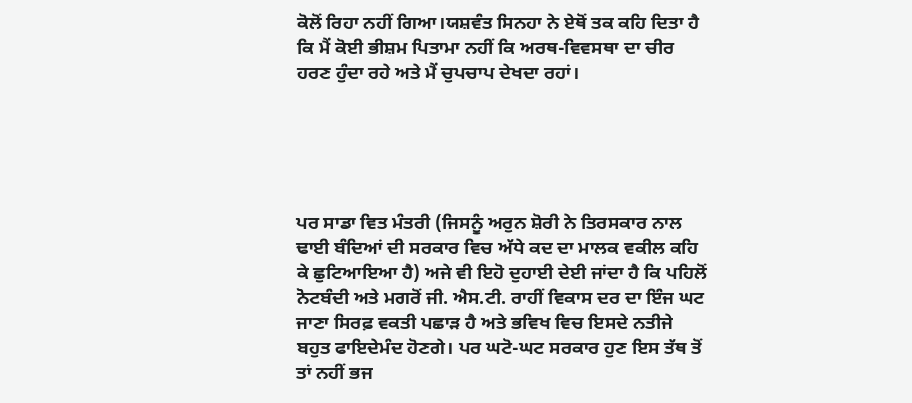ਕੋਲੋਂ ਰਿਹਾ ਨਹੀਂ ਗਿਆ।ਯਸ਼ਵੰਤ ਸਿਨਹਾ ਨੇ ਏਥੋਂ ਤਕ ਕਹਿ ਦਿਤਾ ਹੈ ਕਿ ਮੈਂ ਕੋਈ ਭੀਸ਼ਮ ਪਿਤਾਮਾ ਨਹੀਂ ਕਿ ਅਰਥ-ਵਿਵਸਥਾ ਦਾ ਚੀਰ ਹਰਣ ਹੁੰਦਾ ਰਹੇ ਅਤੇ ਮੈਂ ਚੁਪਚਾਪ ਦੇਖਦਾ ਰਹਾਂ।





ਪਰ ਸਾਡਾ ਵਿਤ ਮੰਤਰੀ (ਜਿਸਨੂੰ ਅਰੁਨ ਸ਼ੋਰੀ ਨੇ ਤਿਰਸਕਾਰ ਨਾਲ ਢਾਈ ਬੰਦਿਆਂ ਦੀ ਸਰਕਾਰ ਵਿਚ ਅੱਧੇ ਕਦ ਦਾ ਮਾਲਕ ਵਕੀਲ ਕਹਿ ਕੇ ਛੁਟਿਆਇਆ ਹੈ) ਅਜੇ ਵੀ ਇਹੋ ਦੁਹਾਈ ਦੇਈ ਜਾਂਦਾ ਹੈ ਕਿ ਪਹਿਲੋਂ ਨੋਟਬੰਦੀ ਅਤੇ ਮਗਰੋਂ ਜੀ. ਐਸ.ਟੀ. ਰਾਹੀਂ ਵਿਕਾਸ ਦਰ ਦਾ ਇੰਜ ਘਟ ਜਾਣਾ ਸਿਰਫ਼ ਵਕਤੀ ਪਛਾੜ ਹੈ ਅਤੇ ਭਵਿਖ ਵਿਚ ਇਸਦੇ ਨਤੀਜੇ ਬਹੁਤ ਫਾਇਦੇਮੰਦ ਹੋਣਗੇ। ਪਰ ਘਟੋ-ਘਟ ਸਰਕਾਰ ਹੁਣ ਇਸ ਤੱਥ ਤੋਂ ਤਾਂ ਨਹੀਂ ਭਜ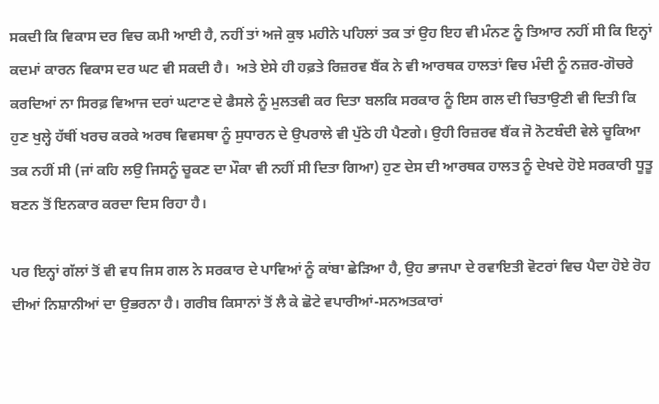ਸਕਦੀ ਕਿ ਵਿਕਾਸ ਦਰ ਵਿਚ ਕਮੀ ਆਈ ਹੈ, ਨਹੀਂ ਤਾਂ ਅਜੇ ਕੁਝ ਮਹੀਨੇ ਪਹਿਲਾਂ ਤਕ ਤਾਂ ਉਹ ਇਹ ਵੀ ਮੰਨਣ ਨੂੰ ਤਿਆਰ ਨਹੀਂ ਸੀ ਕਿ ਇਨ੍ਹਾਂ ਕਦਮਾਂ ਕਾਰਨ ਵਿਕਾਸ ਦਰ ਘਟ ਵੀ ਸਕਦੀ ਹੈ।  ਅਤੇ ਏਸੇ ਹੀ ਹਫ਼ਤੇ ਰਿਜ਼ਰਵ ਬੈਂਕ ਨੇ ਵੀ ਆਰਥਕ ਹਾਲਤਾਂ ਵਿਚ ਮੰਦੀ ਨੂੰ ਨਜ਼ਰ-ਗੋਚਰੇ ਕਰਦਿਆਂ ਨਾ ਸਿਰਫ਼ ਵਿਆਜ ਦਰਾਂ ਘਟਾਣ ਦੇ ਫੈਸਲੇ ਨੂੰ ਮੁਲਤਵੀ ਕਰ ਦਿਤਾ ਬਲਕਿ ਸਰਕਾਰ ਨੂੰ ਇਸ ਗਲ ਦੀ ਚਿਤਾਉਣੀ ਵੀ ਦਿਤੀ ਕਿ ਹੁਣ ਖੁਲ੍ਹੇ ਹੱਥੀਂ ਖਰਚ ਕਰਕੇ ਅਰਥ ਵਿਵਸਥਾ ਨੂੰ ਸੁਧਾਰਨ ਦੇ ਉਪਰਾਲੇ ਵੀ ਪੁੱਠੇ ਹੀ ਪੈਣਗੇ। ਉਹੀ ਰਿਜ਼ਰਵ ਬੈਂਕ ਜੋ ਨੋਟਬੰਦੀ ਵੇਲੇ ਚੂਕਿਆ ਤਕ ਨਹੀਂ ਸੀ (ਜਾਂ ਕਹਿ ਲਉ ਜਿਸਨੂੰ ਚੂਕਣ ਦਾ ਮੌਕਾ ਵੀ ਨਹੀਂ ਸੀ ਦਿਤਾ ਗਿਆ) ਹੁਣ ਦੇਸ ਦੀ ਆਰਥਕ ਹਾਲਤ ਨੂੰ ਦੇਖਦੇ ਹੋਏ ਸਰਕਾਰੀ ਧੂਤੂ ਬਣਨ ਤੋਂ ਇਨਕਾਰ ਕਰਦਾ ਦਿਸ ਰਿਹਾ ਹੈ।

ਪਰ ਇਨ੍ਹਾਂ ਗੱਲਾਂ ਤੋਂ ਵੀ ਵਧ ਜਿਸ ਗਲ ਨੇ ਸਰਕਾਰ ਦੇ ਪਾਵਿਆਂ ਨੂੰ ਕਾਂਬਾ ਛੇੜਿਆ ਹੈ, ਉਹ ਭਾਜਪਾ ਦੇ ਰਵਾਇਤੀ ਵੋਟਰਾਂ ਵਿਚ ਪੈਦਾ ਹੋਏ ਰੋਹ ਦੀਆਂ ਨਿਸ਼ਾਨੀਆਂ ਦਾ ਉਭਰਨਾ ਹੈ। ਗਰੀਬ ਕਿਸਾਨਾਂ ਤੋਂ ਲੈ ਕੇ ਛੋਟੇ ਵਪਾਰੀਆਂ-ਸਨਅਤਕਾਰਾਂ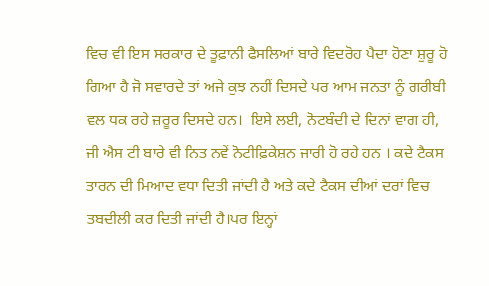ਵਿਚ ਵੀ ਇਸ ਸਰਕਾਰ ਦੇ ਤੂਫ਼ਾਨੀ ਫੈਸਲਿਆਂ ਬਾਰੇ ਵਿਦਰੋਹ ਪੈਦਾ ਹੋਣਾ ਸ਼ੁਰੂ ਹੋ ਗਿਆ ਹੈ ਜੋ ਸਵਾਰਦੇ ਤਾਂ ਅਜੇ ਕੁਝ ਨਹੀਂ ਦਿਸਦੇ ਪਰ ਆਮ ਜਨਤਾ ਨੂੰ ਗਰੀਬੀ ਵਲ ਧਕ ਰਹੇ ਜ਼ਰੂਰ ਦਿਸਦੇ ਹਨ।  ਇਸੇ ਲਈ, ਨੋਟਬੰਦੀ ਦੇ ਦਿਨਾਂ ਵਾਗ ਹੀ, ਜੀ ਐਸ ਟੀ ਬਾਰੇ ਵੀ ਨਿਤ ਨਵੇਂ ਨੋਟੀਫ਼ਿਕੇਸ਼ਨ ਜਾਰੀ ਹੋ ਰਹੇ ਹਨ । ਕਦੇ ਟੈਕਸ ਤਾਰਨ ਦੀ ਮਿਆਦ ਵਧਾ ਦਿਤੀ ਜਾਂਦੀ ਹੈ ਅਤੇ ਕਦੇ ਟੈਕਸ ਦੀਆਂ ਦਰਾਂ ਵਿਚ ਤਬਦੀਲੀ ਕਰ ਦਿਤੀ ਜਾਂਦੀ ਹੈ।ਪਰ ਇਨ੍ਹਾਂ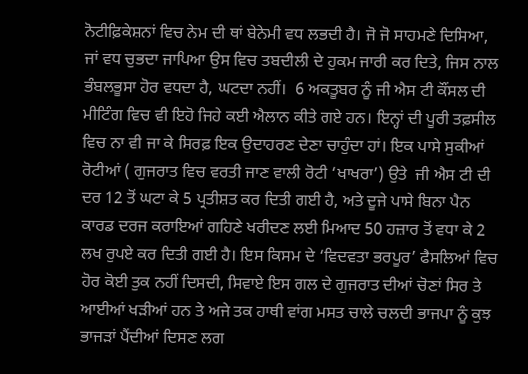ਨੋਟੀਫ਼ਿਕੇਸ਼ਨਾਂ ਵਿਚ ਨੇਮ ਦੀ ਥਾਂ ਬੇਨੇਮੀ ਵਧ ਲਭਦੀ ਹੈ। ਜੋ ਜੋ ਸਾਹਮਣੇ ਦਿਸਿਆ, ਜਾਂ ਵਧ ਚੁਭਦਾ ਜਾਪਿਆ ਉਸ ਵਿਚ ਤਬਦੀਲੀ ਦੇ ਹੁਕਮ ਜਾਰੀ ਕਰ ਦਿਤੇ, ਜਿਸ ਨਾਲ ਭੰਬਲਭੂਸਾ ਹੋਰ ਵਧਦਾ ਹੈ, ਘਟਦਾ ਨਹੀਂ।  6 ਅਕਤੂਬਰ ਨੂੰ ਜੀ ਐਸ ਟੀ ਕੌਂਸਲ ਦੀ ਮੀਟਿੰਗ ਵਿਚ ਵੀ ਇਹੋ ਜਿਹੇ ਕਈ ਐਲਾਨ ਕੀਤੇ ਗਏ ਹਨ। ਇਨ੍ਹਾਂ ਦੀ ਪੂਰੀ ਤਫ਼ਸੀਲ ਵਿਚ ਨਾ ਵੀ ਜਾ ਕੇ ਸਿਰਫ਼ ਇਕ ਉਦਾਹਰਣ ਦੇਣਾ ਚਾਹੁੰਦਾ ਹਾਂ। ਇਕ ਪਾਸੇ ਸੁਕੀਆਂ ਰੋਟੀਆਂ ( ਗੁਜਰਾਤ ਵਿਚ ਵਰਤੀ ਜਾਣ ਵਾਲੀ ਰੋਟੀ ‘ਖਾਖਰਾ’) ਉਤੇ  ਜੀ ਐਸ ਟੀ ਦੀ ਦਰ 12 ਤੋਂ ਘਟਾ ਕੇ 5 ਪ੍ਰਤੀਸ਼ਤ ਕਰ ਦਿਤੀ ਗਈ ਹੈ, ਅਤੇ ਦੂਜੇ ਪਾਸੇ ਬਿਨਾ ਪੈਨ ਕਾਰਡ ਦਰਜ ਕਰਾਇਆਂ ਗਹਿਣੇ ਖਰੀਦਣ ਲਈ ਮਿਆਦ 50 ਹਜ਼ਾਰ ਤੋਂ ਵਧਾ ਕੇ 2 ਲਖ ਰੁਪਏ ਕਰ ਦਿਤੀ ਗਈ ਹੈ। ਇਸ ਕਿਸਮ ਦੇ ‘ਵਿਦਵਤਾ ਭਰਪੂਰ’ ਫੈਸਲਿਆਂ ਵਿਚ ਹੋਰ ਕੋਈ ਤੁਕ ਨਹੀਂ ਦਿਸਦੀ, ਸਿਵਾਏ ਇਸ ਗਲ ਦੇ ਗੁਜਰਾਤ ਦੀਆਂ ਚੋਣਾਂ ਸਿਰ ਤੇ ਆਈਆਂ ਖੜੀਆਂ ਹਨ ਤੇ ਅਜੇ ਤਕ ਹਾਥੀ ਵਾਂਗ ਮਸਤ ਚਾਲੇ ਚਲਦੀ ਭਾਜਪਾ ਨੂੰ ਕੁਝ ਭਾਜੜਾਂ ਪੈਂਦੀਆਂ ਦਿਸਣ ਲਗ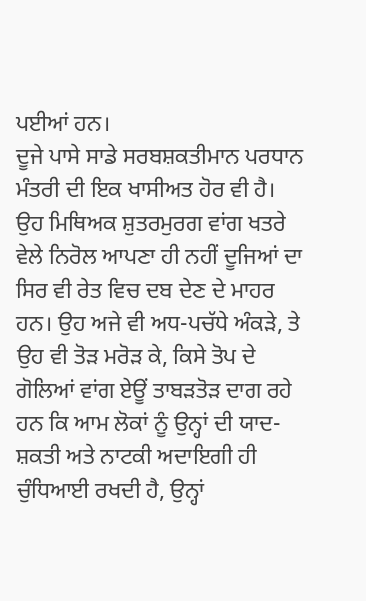ਪਈਆਂ ਹਨ।
ਦੂਜੇ ਪਾਸੇ ਸਾਡੇ ਸਰਬਸ਼ਕਤੀਮਾਨ ਪਰਧਾਨ ਮੰਤਰੀ ਦੀ ਇਕ ਖਾਸੀਅਤ ਹੋਰ ਵੀ ਹੈ। ਉਹ ਮਿਥਿਅਕ ਸ਼ੁਤਰਮੁਰਗ ਵਾਂਗ ਖਤਰੇ ਵੇਲੇ ਨਿਰੋਲ ਆਪਣਾ ਹੀ ਨਹੀਂ ਦੂਜਿਆਂ ਦਾ ਸਿਰ ਵੀ ਰੇਤ ਵਿਚ ਦਬ ਦੇਣ ਦੇ ਮਾਹਰ ਹਨ। ਉਹ ਅਜੇ ਵੀ ਅਧ-ਪਚੱਧੇ ਅੰਕੜੇ, ਤੇ ਉਹ ਵੀ ਤੋੜ ਮਰੋੜ ਕੇ, ਕਿਸੇ ਤੋਪ ਦੇ ਗੋਲਿਆਂ ਵਾਂਗ ਏਊਂ ਤਾਬੜਤੋੜ ਦਾਗ ਰਹੇ ਹਨ ਕਿ ਆਮ ਲੋਕਾਂ ਨੂੰ ਉਨ੍ਹਾਂ ਦੀ ਯਾਦ-ਸ਼ਕਤੀ ਅਤੇ ਨਾਟਕੀ ਅਦਾਇਗੀ ਹੀ ਚੁੰਧਿਆਈ ਰਖਦੀ ਹੈ, ਉਨ੍ਹਾਂ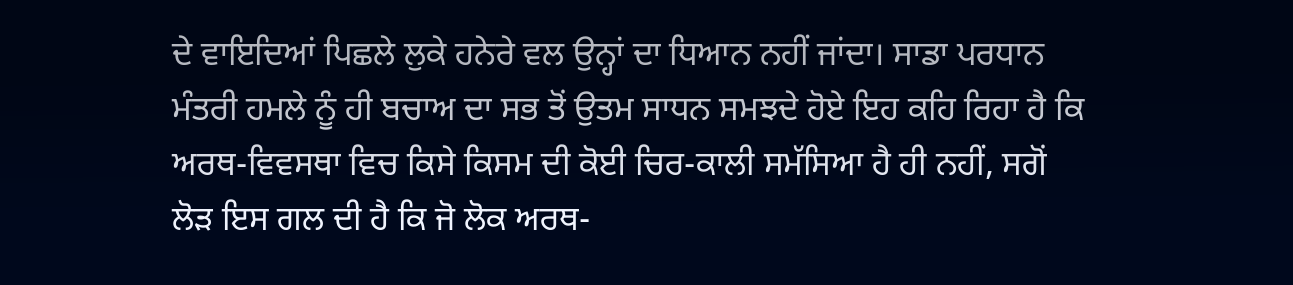ਦੇ ਵਾਇਦਿਆਂ ਪਿਛਲੇ ਲੁਕੇ ਹਨੇਰੇ ਵਲ ਉਨ੍ਹਾਂ ਦਾ ਧਿਆਨ ਨਹੀਂ ਜਾਂਦਾ। ਸਾਡਾ ਪਰਧਾਨ ਮੰਤਰੀ ਹਮਲੇ ਨੂੰ ਹੀ ਬਚਾਅ ਦਾ ਸਭ ਤੋਂ ਉਤਮ ਸਾਧਨ ਸਮਝਦੇ ਹੋਏ ਇਹ ਕਹਿ ਰਿਹਾ ਹੈ ਕਿ ਅਰਥ-ਵਿਵਸਥਾ ਵਿਚ ਕਿਸੇ ਕਿਸਮ ਦੀ ਕੋਈ ਚਿਰ-ਕਾਲੀ ਸਮੱਸਿਆ ਹੈ ਹੀ ਨਹੀਂ, ਸਗੋਂ ਲੋੜ ਇਸ ਗਲ ਦੀ ਹੈ ਕਿ ਜੋ ਲੋਕ ਅਰਥ-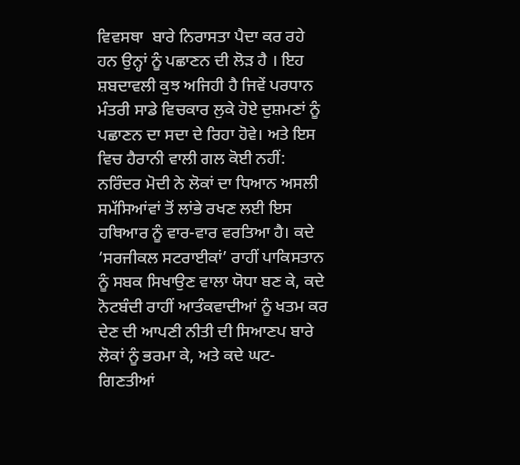ਵਿਵਸਥਾ  ਬਾਰੇ ਨਿਰਾਸਤਾ ਪੈਦਾ ਕਰ ਰਹੇ ਹਨ ਉਨ੍ਹਾਂ ਨੂੰ ਪਛਾਣਨ ਦੀ ਲੋੜ ਹੈ । ਇਹ ਸ਼ਬਦਾਵਲੀ ਕੁਝ ਅਜਿਹੀ ਹੈ ਜਿਵੇਂ ਪਰਧਾਨ ਮੰਤਰੀ ਸਾਡੇ ਵਿਚਕਾਰ ਲੁਕੇ ਹੋਏ ਦੁਸ਼ਮਣਾਂ ਨੂੰ ਪਛਾਣਨ ਦਾ ਸਦਾ ਦੇ ਰਿਹਾ ਹੋਵੇ। ਅਤੇ ਇਸ ਵਿਚ ਹੈਰਾਨੀ ਵਾਲੀ ਗਲ ਕੋਈ ਨਹੀਂ: ਨਰਿੰਦਰ ਮੋਦੀ ਨੇ ਲੋਕਾਂ ਦਾ ਧਿਆਨ ਅਸਲੀ ਸਮੱਸਿਆਂਵਾਂ ਤੋਂ ਲਾਂਭੇ ਰਖਣ ਲਈ ਇਸ ਹਥਿਆਰ ਨੂੰ ਵਾਰ-ਵਾਰ ਵਰਤਿਆ ਹੈ। ਕਦੇ ‘ਸਰਜੀਕਲ ਸਟਰਾਈਕਾਂ’ ਰਾਹੀਂ ਪਾਕਿਸਤਾਨ ਨੂੰ ਸਬਕ ਸਿਖਾਉਣ ਵਾਲਾ ਯੋਧਾ ਬਣ ਕੇ, ਕਦੇ ਨੋਟਬੰਦੀ ਰਾਹੀਂ ਆਤੰਕਵਾਦੀਆਂ ਨੂੰ ਖਤਮ ਕਰ ਦੇਣ ਦੀ ਆਪਣੀ ਨੀਤੀ ਦੀ ਸਿਆਣਪ ਬਾਰੇ ਲੋਕਾਂ ਨੂੰ ਭਰਮਾ ਕੇ, ਅਤੇ ਕਦੇ ਘਟ-ਗਿਣਤੀਆਂ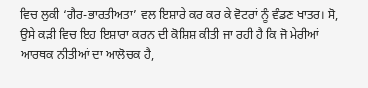ਵਿਚ ਲੁਕੀ ‘ਗੈਰ-ਭਾਰਤੀਅਤਾ’ ਵਲ ਇਸ਼ਾਰੇ ਕਰ ਕਰ ਕੇ ਵੋਟਰਾਂ ਨੂੰ ਵੰਡਣ ਖਾਤਰ। ਸੋ, ਉਸੇ ਕੜੀ ਵਿਚ ਇਹ ਇਸ਼ਾਰਾ ਕਰਨ ਦੀ ਕੋਸ਼ਿਸ਼ ਕੀਤੀ ਜਾ ਰਹੀ ਹੈ ਕਿ ਜੋ ਮੇਰੀਆਂ ਆਰਥਕ ਨੀਤੀਆਂ ਦਾ ਆਲੋਚਕ ਹੈ,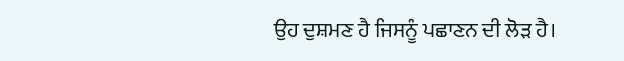ਉਹ ਦੁਸ਼ਮਣ ਹੈ ਜਿਸਨੂੰ ਪਛਾਣਨ ਦੀ ਲੋੜ ਹੈ।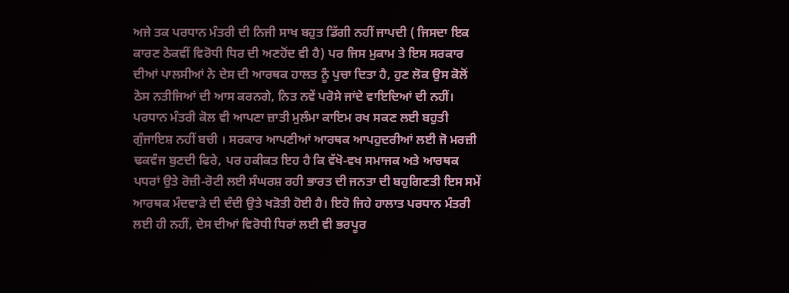ਅਜੇ ਤਕ ਪਰਧਾਨ ਮੰਤਰੀ ਦੀ ਨਿਜੀ ਸਾਖ ਬਹੁਤ ਡਿੱਗੀ ਨਹੀਂ ਜਾਪਦੀ ( ਜਿਸਦਾ ਇਕ ਕਾਰਣ ਠੋਕਵੀਂ ਵਿਰੋਧੀ ਧਿਰ ਦੀ ਅਣਹੋਂਦ ਵੀ ਹੈ) ਪਰ ਜਿਸ ਮੁਕਾਮ ਤੇ ਇਸ ਸਰਕਾਰ ਦੀਆਂ ਪਾਲਸੀਆਂ ਨੇ ਦੇਸ ਦੀ ਆਰਥਕ ਹਾਲਤ ਨੂੰ ਪੁਚਾ ਦਿਤਾ ਹੈ, ਹੁਣ ਲੋਕ ਉਸ ਕੋਲੋਂ ਠੋਸ ਨਤੀਜਿਆਂ ਦੀ ਆਸ ਕਰਨਗੇ, ਨਿਤ ਨਵੇਂ ਪਰੋਸੇ ਜਾਂਦੇ ਵਾਇਦਿਆਂ ਦੀ ਨਹੀਂ। ਪਰਧਾਨ ਮੰਤਰੀ ਕੋਲ ਵੀ ਆਪਣਾ ਜ਼ਾਤੀ ਮੁਲੰਮਾ ਕਾਇਮ ਰਖ ਸਕਣ ਲਈ ਬਹੁਤੀ ਗੁੰਜਾਇਸ਼ ਨਹੀਂ ਬਚੀ । ਸਰਕਾਰ ਆਪਣੀਆਂ ਆਰਥਕ ਆਪਹੁਦਰੀਆਂ ਲਈ ਜੋ ਮਰਜ਼ੀ ਢਕਵੰਜ ਬੁਣਦੀ ਫਿਰੇ, ਪਰ ਹਕੀਕਤ ਇਹ ਹੈ ਕਿ ਵੱਖੋ-ਵਖ ਸਮਾਜਕ ਅਤੇ ਆਰਥਕ ਪਧਰਾਂ ਉਤੇ ਰੋਜ਼ੀ-ਰੋਟੀ ਲਈ ਸੰਘਰਸ਼ ਰਹੀ ਭਾਰਤ ਦੀ ਜਨਤਾ ਦੀ ਬਹੁਗਿਣਤੀ ਇਸ ਸਮੇਂ ਆਰਥਕ ਮੰਦਵਾੜੇ ਦੀ ਦੰਦੀ ਉਤੇ ਖੜੋਤੀ ਹੋਈ ਹੈ। ਇਹੋ ਜਿਹੇ ਹਾਲਾਤ ਪਰਧਾਨ ਮੰਤਰੀ ਲਈ ਹੀ ਨਹੀਂ, ਦੇਸ ਦੀਆਂ ਵਿਰੋਧੀ ਧਿਰਾਂ ਲਈ ਵੀ ਭਰਪੂਰ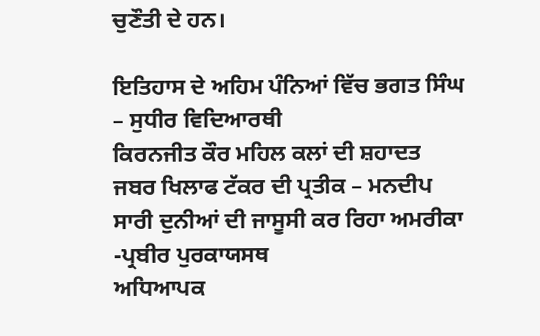ਚੁਣੌਤੀ ਦੇ ਹਨ।

ਇਤਿਹਾਸ ਦੇ ਅਹਿਮ ਪੰਨਿਆਂ ਵਿੱਚ ਭਗਤ ਸਿੰਘ – ਸੁਧੀਰ ਵਿਦਿਆਰਥੀ
ਕਿਰਨਜੀਤ ਕੌਰ ਮਹਿਲ ਕਲਾਂ ਦੀ ਸ਼ਹਾਦਤ ਜਬਰ ਖਿਲਾਫ ਟੱਕਰ ਦੀ ਪ੍ਰਤੀਕ – ਮਨਦੀਪ
ਸਾਰੀ ਦੁਨੀਆਂ ਦੀ ਜਾਸੂਸੀ ਕਰ ਰਿਹਾ ਅਮਰੀਕਾ -ਪ੍ਰਬੀਰ ਪੁਰਕਾਯਸਥ
ਅਧਿਆਪਕ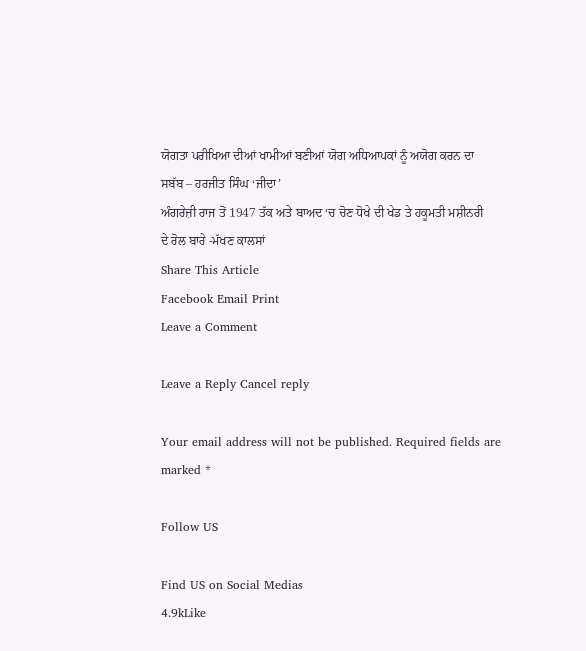ਯੋਗਤਾ ਪਰੀਖਿਆ ਦੀਆਂ ਖਾਮੀਆਂ ਬਣੀਆਂ ਯੋਗ ਅਧਿਆਪਕਾਂ ਨੂੰ ਅਯੋਗ ਕਰਨ ਦਾ ਸਬੱਬ – ਹਰਜੀਤ ਸਿੰਘ ‘ਜੀਦਾ’
ਅੰਗਰੇਜ਼ੀ ਰਾਜ ਤੋਂ 1947 ਤੱਕ ਅਤੇ ਬਾਅਦ ‘ਚ ਚੋਣ ਧੋਖੇ ਦੀ ਖੇਡ ਤੇ ਹਕੂਮਤੀ ਮਸ਼ੀਨਰੀ ਦੇ ਰੋਲ ਬਾਰੇ -ਮੱਖਣ ਕਾਲਸਾਂ
Share This Article
Facebook Email Print
Leave a Comment

Leave a Reply Cancel reply

Your email address will not be published. Required fields are marked *

Follow US

Find US on Social Medias
4.9kLike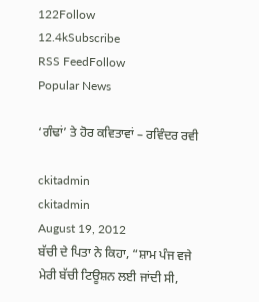122Follow
12.4kSubscribe
RSS FeedFollow
Popular News

‘ਗੰਢਾਂ’ ਤੇ ਹੋਰ ਕਵਿਤਾਵਾਂ – ਰਵਿੰਦਰ ਰਵੀ

ckitadmin
ckitadmin
August 19, 2012
ਬੱਚੀ ਦੇ ਪਿਤਾ ਨੇ ਕਿਹਾ, “ਸ਼ਾਮ ਪੰਜ ਵਜੇ ਮੇਰੀ ਬੱਚੀ ਟਿਊਸ਼ਨ ਲਈ ਜਾਂਦੀ ਸੀ,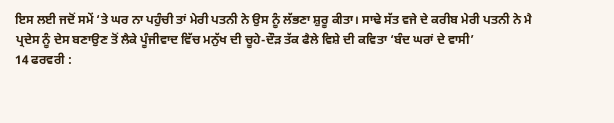ਇਸ ਲਈ ਜਦੋਂ ਸਮੇਂ ‘ਤੇ ਘਰ ਨਾ ਪਹੁੰਚੀ ਤਾਂ ਮੇਰੀ ਪਤਨੀ ਨੇ ਉਸ ਨੂੰ ਲੱਭਣਾ ਸ਼ੁਰੂ ਕੀਤਾ। ਸਾਢੇ ਸੱਤ ਵਜੇ ਦੇ ਕਰੀਬ ਮੇਰੀ ਪਤਨੀ ਨੇ ਮੈ
ਪ੍ਰਦੇਸ ਨੂੰ ਦੇਸ ਬਣਾਉਣ ਤੋਂ ਲੈਕੇ ਪੂੰਜੀਵਾਦ ਵਿੱਚ ਮਨੁੱਖ ਦੀ ਚੂਹੇ-ਦੌੜ ਤੱਕ ਫੈਲੇ ਵਿਸ਼ੇ ਦੀ ਕਵਿਤਾ ‘ਬੰਦ ਘਰਾਂ ਦੇ ਵਾਸੀ’
14 ਫਰਵਰੀ :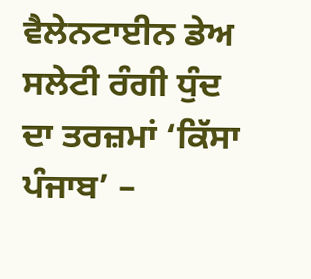ਵੈਲੇਨਟਾਈਨ ਡੇਅ
ਸਲੇਟੀ ਰੰਗੀ ਧੁੰਦ ਦਾ ਤਰਜ਼ਮਾਂ ‘ਕਿੱਸਾ ਪੰਜਾਬ’ –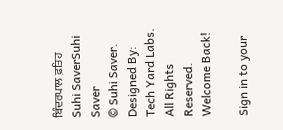ਬਿੰਦਰਪਾਲ ਫ਼ਤਿਹ
Suhi SaverSuhi Saver
© Suhi Saver. Designed By: Tech Yard Labs. All Rights Reserved.
Welcome Back!

Sign in to your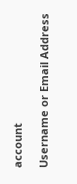account

Username or Email Address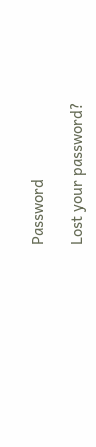Password

Lost your password?